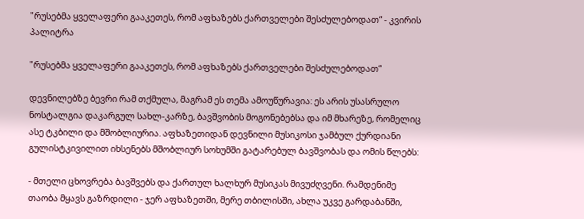"რუსებმა ყველაფერი გააკეთეს, რომ აფხაზებს ქართველები შესძულებოდათ“ - კვირის პალიტრა

"რუსებმა ყველაფერი გააკეთეს, რომ აფხაზებს ქართველები შესძულებოდათ“

დევნილებზე ბევრი რამ თქმულა, მაგრამ ეს თემა ამოუწურავია: ეს არის უსასრულო ნოსტალგია დაკარგულ სახლ-კარზე, ბავშვობის მოგონებებსა და იმ მხარეზე, რომელიც ასე ტკბილი და მშობლიურია. აფხაზეთიდან დევნილი მუსიკოსი ჯამბულ ქურდიანი გულისტკივილით იხსენებს მშობლიურ სოხუმში გატარებულ ბავშვობას და ომის წლებს:

- მთელი ცხოვრება ბავშვებს და ქართულ ხალხურ მუსიკას მივუძღვენი. რამდენიმე თაობა მყავს გაზრდილი - ჯერ აფხაზეთში, მერე თბილისში, ახლა უკვე გარდაბანში,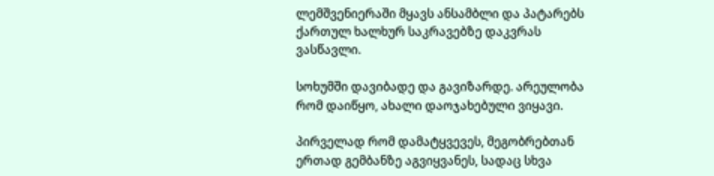ლემშვენიერაში მყავს ანსამბლი და პატარებს ქართულ ხალხურ საკრავებზე დაკვრას ვასწავლი.

სოხუმში დავიბადე და გავიზარდე. არეულობა რომ დაიწყო, ახალი დაოჯახებული ვიყავი.

პირველად რომ დამატყვევეს, მეგობრებთან ერთად გემბანზე აგვიყვანეს, სადაც სხვა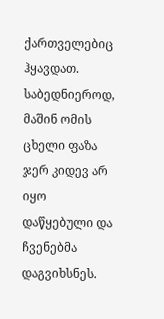ქართველებიც ჰყავდათ. საბედნიეროდ, მაშინ ომის ცხელი ფაზა ჯერ კიდევ არ იყო დაწყებული და ჩვენებმა დაგვიხსნეს.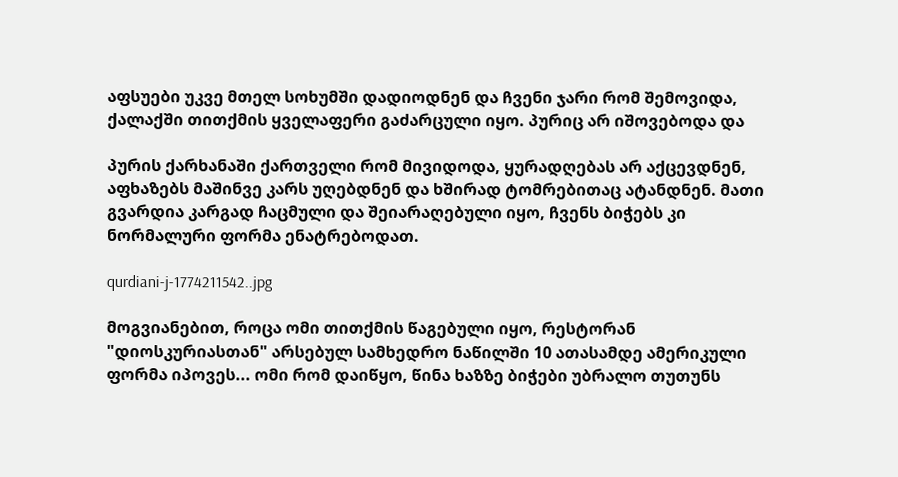აფსუები უკვე მთელ სოხუმში დადიოდნენ და ჩვენი ჯარი რომ შემოვიდა, ქალაქში თითქმის ყველაფერი გაძარცული იყო. პურიც არ იშოვებოდა და

პურის ქარხანაში ქართველი რომ მივიდოდა, ყურადღებას არ აქცევდნენ, აფხაზებს მაშინვე კარს უღებდნენ და ხშირად ტომრებითაც ატანდნენ. მათი გვარდია კარგად ჩაცმული და შეიარაღებული იყო, ჩვენს ბიჭებს კი ნორმალური ფორმა ენატრებოდათ.

qurdiani-j-1774211542..jpg

მოგვიანებით, როცა ომი თითქმის წაგებული იყო, რესტორან "დიოსკურიასთან" არსებულ სამხედრო ნაწილში 10 ათასამდე ამერიკული ფორმა იპოვეს... ომი რომ დაიწყო, წინა ხაზზე ბიჭები უბრალო თუთუნს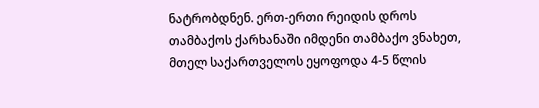ნატრობდნენ. ერთ-ერთი რეიდის დროს თამბაქოს ქარხანაში იმდენი თამბაქო ვნახეთ, მთელ საქართველოს ეყოფოდა 4-5 წლის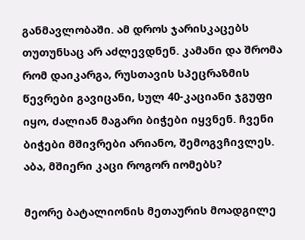განმავლობაში. ამ დროს ჯარისკაცებს თუთუნსაც არ აძლევდნენ. კამანი და შრომა რომ დაიკარგა, რუსთავის სპეცრაზმის წევრები გავიცანი, სულ 40-კაციანი ჯგუფი იყო, ძალიან მაგარი ბიჭები იყვნენ. ჩვენი ბიჭები მშივრები არიანო, შემოგვჩივლეს. აბა, მშიერი კაცი როგორ იომებს?

მეორე ბატალიონის მეთაურის მოადგილე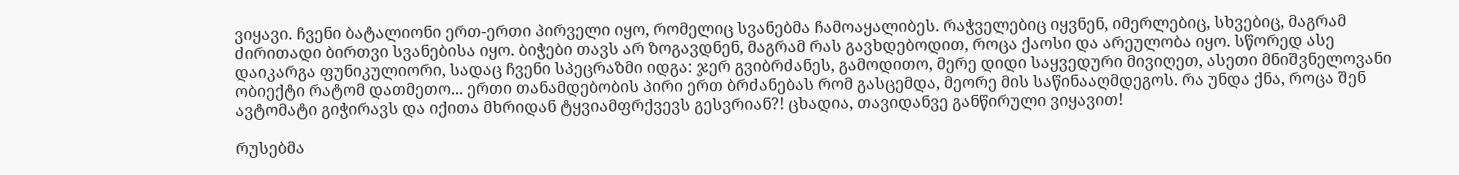ვიყავი. ჩვენი ბატალიონი ერთ-ერთი პირველი იყო, რომელიც სვანებმა ჩამოაყალიბეს. რაჭველებიც იყვნენ, იმერლებიც, სხვებიც, მაგრამ ძირითადი ბირთვი სვანებისა იყო. ბიჭები თავს არ ზოგავდნენ, მაგრამ რას გავხდებოდით, როცა ქაოსი და არეულობა იყო. სწორედ ასე დაიკარგა ფუნიკულიორი, სადაც ჩვენი სპეცრაზმი იდგა: ჯერ გვიბრძანეს, გამოდითო, მერე დიდი საყვედური მივიღეთ, ასეთი მნიშვნელოვანი ობიექტი რატომ დათმეთო... ერთი თანამდებობის პირი ერთ ბრძანებას რომ გასცემდა, მეორე მის საწინააღმდეგოს. რა უნდა ქნა, როცა შენ ავტომატი გიჭირავს და იქითა მხრიდან ტყვიამფრქვევს გესვრიან?! ცხადია, თავიდანვე განწირული ვიყავით!

რუსებმა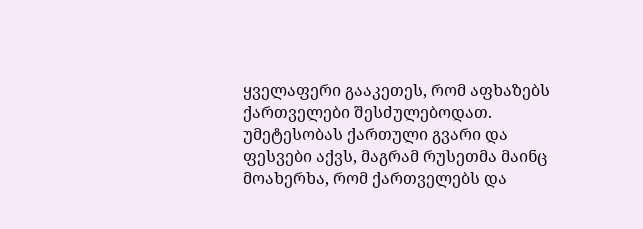ყველაფერი გააკეთეს, რომ აფხაზებს ქართველები შესძულებოდათ. უმეტესობას ქართული გვარი და ფესვები აქვს, მაგრამ რუსეთმა მაინც მოახერხა, რომ ქართველებს და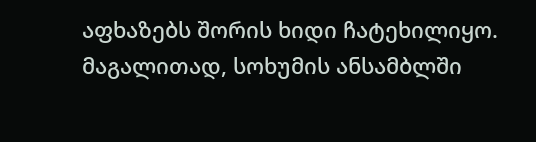აფხაზებს შორის ხიდი ჩატეხილიყო. მაგალითად, სოხუმის ანსამბლში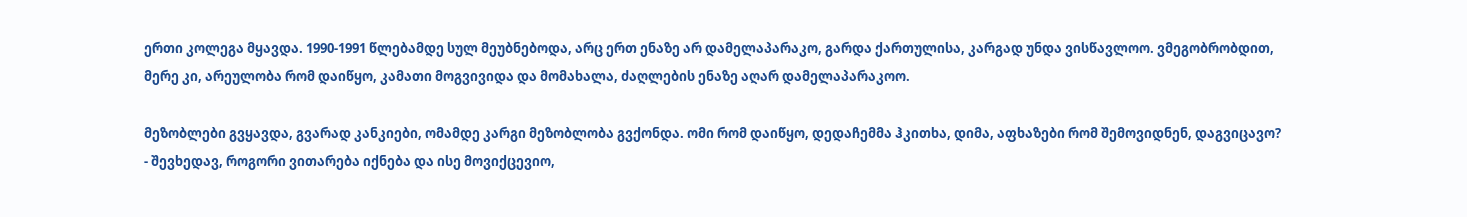ერთი კოლეგა მყავდა. 1990-1991 წლებამდე სულ მეუბნებოდა, არც ერთ ენაზე არ დამელაპარაკო, გარდა ქართულისა, კარგად უნდა ვისწავლოო. ვმეგობრობდით, მერე კი, არეულობა რომ დაიწყო, კამათი მოგვივიდა და მომახალა, ძაღლების ენაზე აღარ დამელაპარაკოო.

მეზობლები გვყავდა, გვარად კანკიები, ომამდე კარგი მეზობლობა გვქონდა. ომი რომ დაიწყო, დედაჩემმა ჰკითხა, დიმა, აფხაზები რომ შემოვიდნენ, დაგვიცავო? - შევხედავ, როგორი ვითარება იქნება და ისე მოვიქცევიო,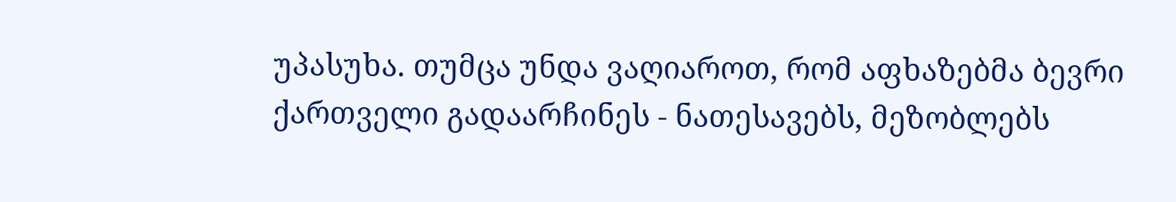უპასუხა. თუმცა უნდა ვაღიაროთ, რომ აფხაზებმა ბევრი ქართველი გადაარჩინეს - ნათესავებს, მეზობლებს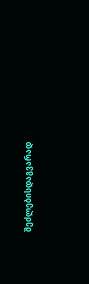შეძლებისდაგვარად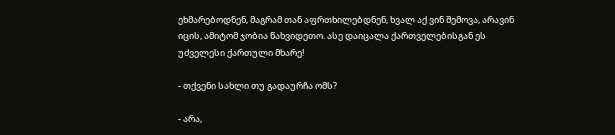ეხმარებოდნენ, მაგრამ თან აფრთხილებდნენ, ხვალ აქ ვინ შემოვა, არავინ იცის, ამიტომ ჯობია წახვიდეთო. ასე დაიცალა ქართველებისგან ეს უძველესი ქართული მხარე!

- თქვენი სახლი თუ გადაურჩა ომს?

- არა,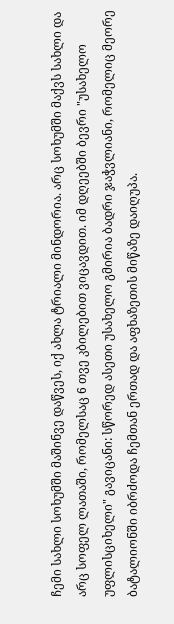ჩემი სახლი სოხუმში მაშინვე დაწვეს, იქ ახლა ტრიალი მინდორია. არც სოხუმში მაქვს სახლი და არც სოფელ ლათაში, რომელსაც 6 თვე კბილებით ვიცავდით. იმ დღეებში ბევრი "უსახელო უფლისციხელი" გავიცანი: სწორედ ასეთი უსახელო გმირია ბადრი ჯაჭვლიანი, რომელიც მეორე ბატალიონში იბრძოდა ჩემთან ერთად და აფხაზეთის მიწაზე დაიღუპა.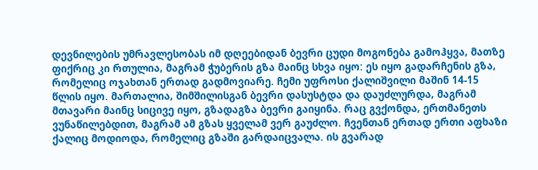დევნილების უმრავლესობას იმ დღეებიდან ბევრი ცუდი მოგონება გამოჰყვა, მათზე ფიქრიც კი რთულია, მაგრამ ჭუბერის გზა მაინც სხვა იყო: ეს იყო გადარჩენის გზა, რომელიც ოჯახთან ერთად გადმოვიარე. ჩემი უფროსი ქალიშვილი მაშინ 14-15 წლის იყო. მართალია, შიმშილისგან ბევრი დასუსტდა და დაუძლურდა, მაგრამ მთავარი მაინც სიცივე იყო, გზადაგზა ბევრი გაიყინა. რაც გვქონდა, ერთმანეთს ვუნაწილებდით, მაგრამ ამ გზას ყველამ ვერ გაუძლო. ჩვენთან ერთად ერთი აფხაზი ქალიც მოდიოდა, რომელიც გზაში გარდაიცვალა. ის გვარად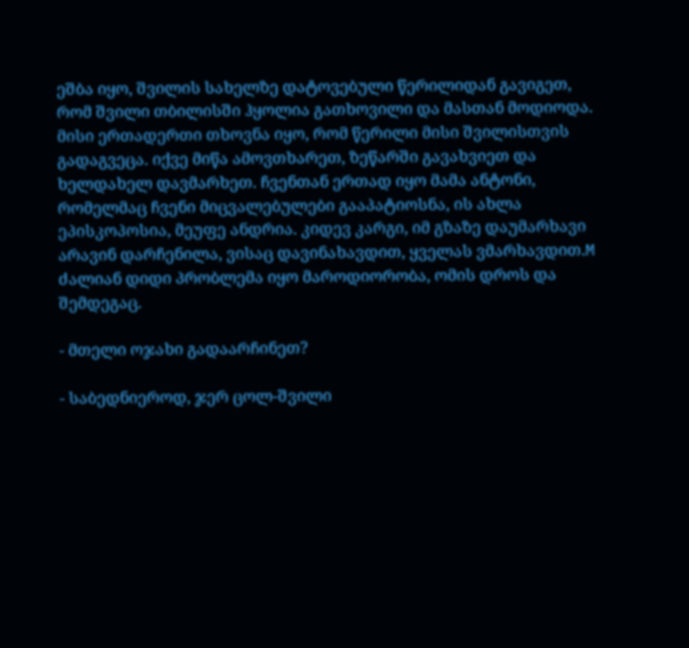ეშბა იყო, შვილის სახელზე დატოვებული წერილიდან გავიგეთ, რომ შვილი თბილისში ჰყოლია გათხოვილი და მასთან მოდიოდა. მისი ერთადერთი თხოვნა იყო, რომ წერილი მისი შვილისთვის გადაგვეცა. იქვე მიწა ამოვთხარეთ, ზეწარში გავახვიეთ და ხელდახელ დავმარხეთ. ჩვენთან ერთად იყო მამა ანტონი, რომელმაც ჩვენი მიცვალებულები გააპატიოსნა, ის ახლა ეპისკოპოსია, მეუფე ანდრია. კიდევ კარგი, იმ გზაზე დაუმარხავი არავინ დარჩენილა, ვისაც დავინახავდით, ყველას ვმარხავდით.M ძალიან დიდი პრობლემა იყო მაროდიორობა, ომის დროს და შემდეგაც.

- მთელი ოჯახი გადაარჩინეთ?

- საბედნიეროდ, ჯერ ცოლ-შვილი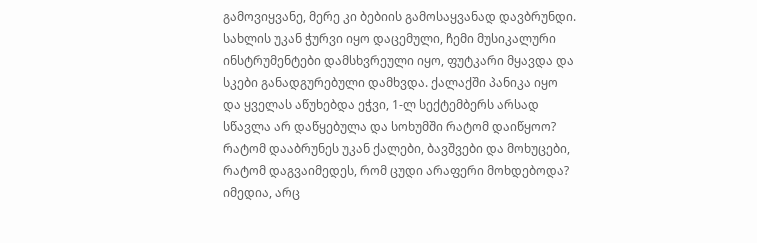გამოვიყვანე, მერე კი ბებიის გამოსაყვანად დავბრუნდი. სახლის უკან ჭურვი იყო დაცემული, ჩემი მუსიკალური ინსტრუმენტები დამსხვრეული იყო, ფუტკარი მყავდა და სკები განადგურებული დამხვდა. ქალაქში პანიკა იყო და ყველას აწუხებდა ეჭვი, 1-ლ სექტემბერს არსად სწავლა არ დაწყებულა და სოხუმში რატომ დაიწყოო? რატომ დააბრუნეს უკან ქალები, ბავშვები და მოხუცები, რატომ დაგვაიმედეს, რომ ცუდი არაფერი მოხდებოდა? იმედია, არც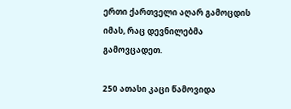ერთი ქართველი აღარ გამოცდის იმას, რაც დევნილებმა გამოვცადეთ.

250 ათასი კაცი წამოვიდა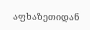აფხაზეთიდან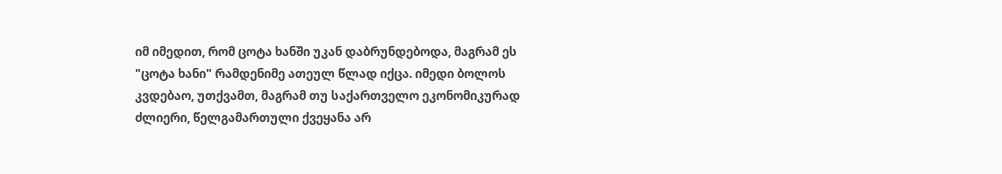იმ იმედით, რომ ცოტა ხანში უკან დაბრუნდებოდა, მაგრამ ეს "ცოტა ხანი" რამდენიმე ათეულ წლად იქცა. იმედი ბოლოს კვდებაო, უთქვამთ, მაგრამ თუ საქართველო ეკონომიკურად ძლიერი, წელგამართული ქვეყანა არ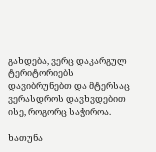გახდება, ვერც დაკარგულ ტერიტორიებს დავიბრუნებთ და მტერსაც ვერასდროს დავხვდებით ისე, როგორც საჭიროა.

ხათუნა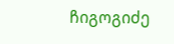ჩიგოგიძე